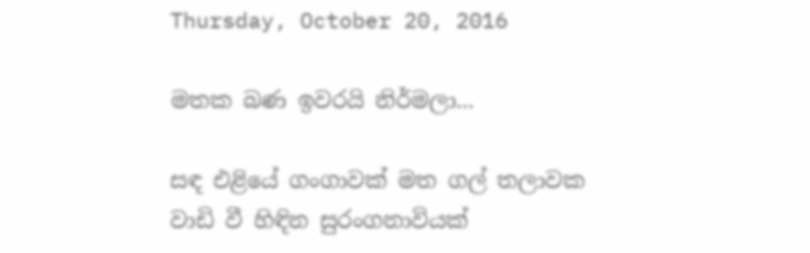Thursday, October 20, 2016

මතක බණ ඉවරයි නිර්මලා...

සඳ එළියේ ගංගාවක් මත ගල් තලාවක
වාඩි වී හිඳින සුරංගනාවියක්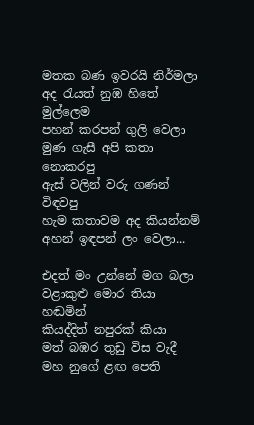මතක බණ ඉවරයි නිර්මලා
අද රැයත් නුඹ හිතේ මුල්ලෙම
පහන් කරපන් ගුලි වෙලා
මුණ ගැසී අපි කතා නොකරපු
ඇස් වලින් වරු ගණන් විඳවපු
හැම කතාවම අද කියන්නම්
අහන් ඉඳපන් ලං වෙලා...

එදත් මං උන්නේ මග බලා
වළාකුළු මොර තියා හඬමින්
කියද්දිත් නපුරක් කියා
මත් බඹර තුඩු විස වැදී
මහ නුගේ ළඟ පෙති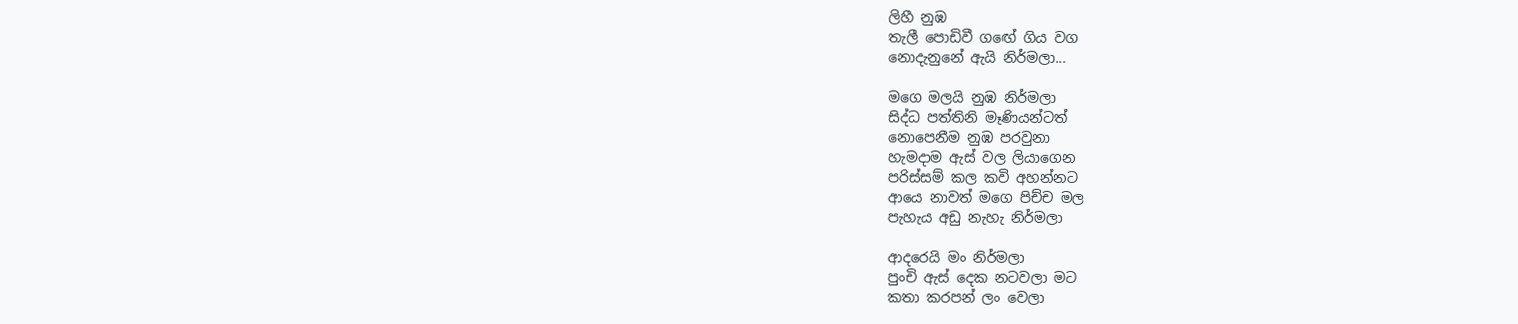ලිහී නුඹ
තැලී පොඩිවී ගඟේ ගිය වග
නොදැනුනේ ඇයි නිර්මලා...

මගෙ මලයි නුඹ නිර්මලා
සිද්ධ පත්තිනි මෑණියන්ටත්
නොපෙනීම නුඹ පරවුනා
හැමදාම ඇස් වල ලියාගෙන
පරිස්සම් කල කවි අහන්නට
ආයෙ නාවත් මගෙ පිච්ච මල
පැහැය අඩු නැහැ නිර්මලා

ආදරෙයි මං නිර්මලා
පුංචි ඇස් දෙක නටවලා මට
කතා කරපන් ලං වෙලා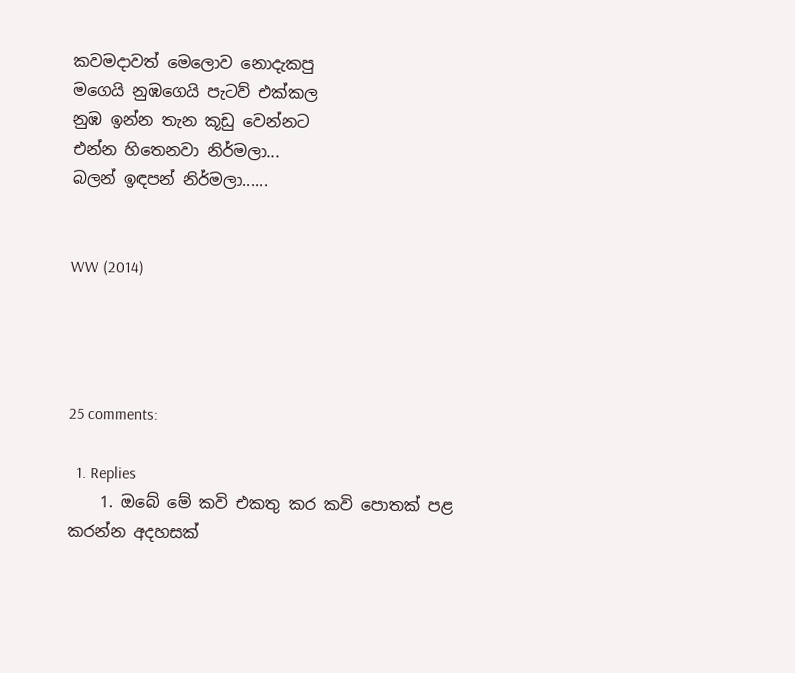කවමදාවත් මෙලොව නොදැකපු
මගෙයි නුඹගෙයි පැටව් එක්කල
නුඹ ඉන්න තැන කූඩු වෙන්නට
එන්න හිතෙනවා නිර්මලා...
බලන් ඉඳපන් නිර්මලා......


WW (2014)




25 comments:

  1. Replies
    1. ඔබේ මේ කවි එකතු කර කවි පොතක් පළ කරන්න අදහසක්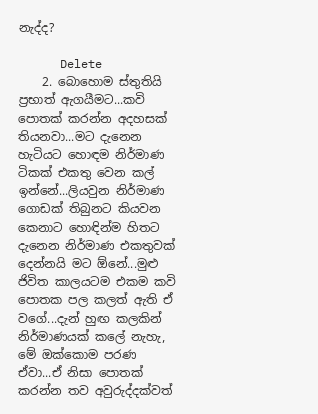නැද්ද?

      Delete
    2. බොහොම ස්තුතියි ප්‍රභාත් ඇගයීමට...කවි පොතක් කරන්න අදහසක් තියනවා...මට දැනෙන හැටියට හොඳම නිර්මාණ ටිකක් එකතු වෙන කල් ඉන්නේ...ලියවුන නිර්මාණ ගොඩක් තිබුනට කියවන කෙනාට හොඳින්ම හිතට දැනෙන නිර්මාණ එකතුවක් දෙන්නයි මට ඕනේ...මුළු ජිවිත කාලයටම එකම කවි පොතක පල කලත් ඇති ඒ වගේ...දැන් හුඟ කලකින් නිර්මාණයක් කලේ නැහැ, මේ ඔක්කොම පරණ ඒවා...ඒ නිසා පොතක් කරන්න තව අවුරුද්දක්වත්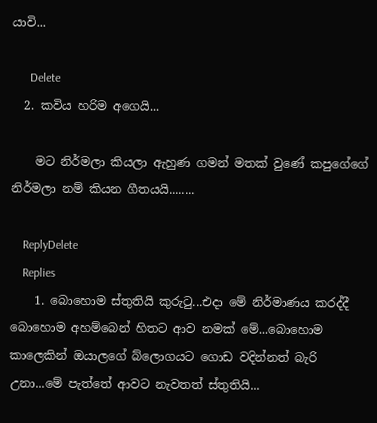යාවි...

      Delete
  2. කවිය හරිම අගෙයි...

    මට නිර්මලා කියලා ඇහුණ ගමන් මතක් වුණේ කපුගේගේ නිර්මලා නම් කියන ගීතයයි........

    ReplyDelete
    Replies
    1. බොහොම ස්තුතියි කුරුටු...එදා මේ නිර්මාණය කරද්දී බොහොම අහම්බෙන් හිතට ආව නමක් මේ...බොහොම කාලෙකින් ඔයාලගේ බ්ලොගයට ගොඩ වදින්නත් බැරි උනා...මේ පැත්තේ ආවට නැවතත් ස්තුතියි...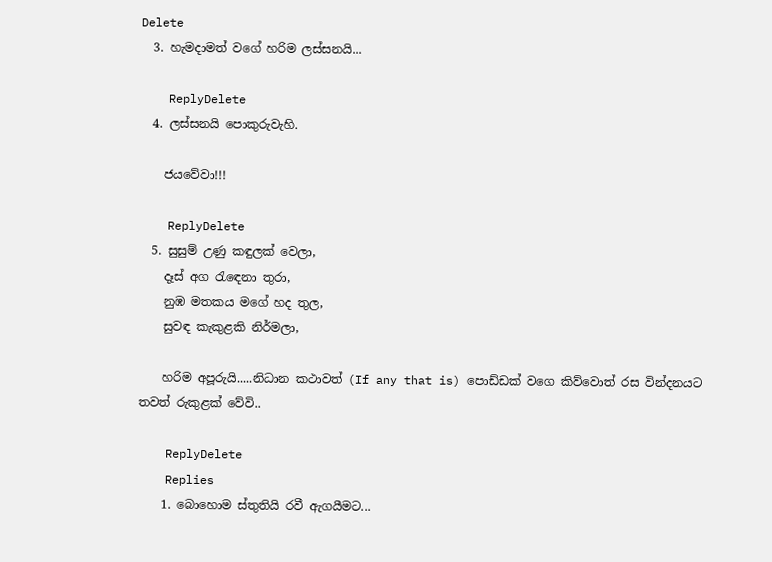Delete
  3. හැමදාමත් වගේ හරිම ලස්සනයි...

    ReplyDelete
  4. ලස්සනයි පොකුරුවැහි.

    ජයවේවා!!!

    ReplyDelete
  5. සුසුම් උණු කඳුලක් වෙලා,
    දෑස් අග රැඳෙනා තුරා,
    නුඹ මතකය මගේ හද තුල,
    සුවඳ කැකුළකි නිර්මලා,

    හරිම අපූරුයි.....නිධාන කථාවත් (If any that is) පොඩ්ඩක් වගෙ කිව්වොත් රස වින්දනයට තවත් රුකුළක් වේවි..

    ReplyDelete
    Replies
    1. බොහොම ස්තුතියි රවී ඇගයීමට...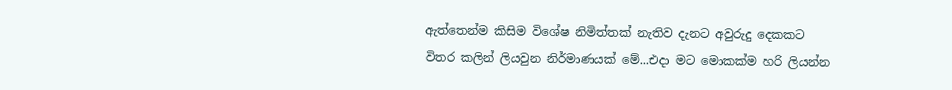ඇත්තෙන්ම කිසිම විශේෂ නිමිත්තක් නැතිව දැනට අවුරුදු දෙකකට විතර කලින් ලියවුන නිර්මාණයක් මේ...එදා මට මොකක්ම හරි ලියන්න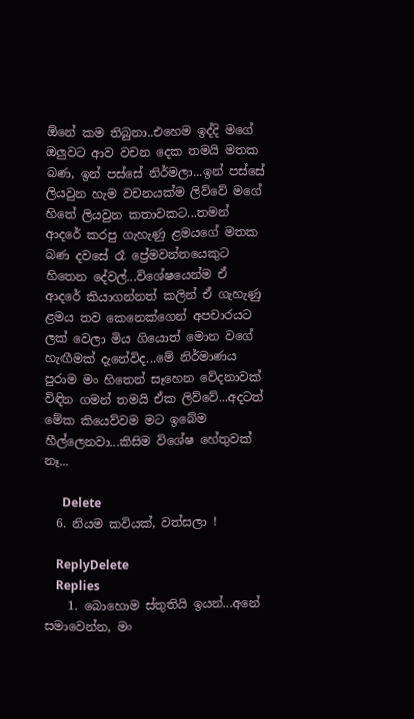ඕනේ කම තිබුනා..එහෙම ඉද්දි මගේ ඔලුවට ආව වචන දෙක තමයි මතක බණ, ඉන් පස්සේ නිර්මලා...ඉන් පස්සේ ලියවුන හැම වචනයක්ම ලිව්වේ මගේ හිතේ ලියවුන කතාවකට...තමන් ආදරේ කරපු ගැහැණු ළමයගේ මතක බණ දවසේ රෑ ප්‍රේමවන්තයෙකුට හිතෙන දේවල්...විශේෂයෙන්ම ඒ ආදරේ කියාගන්නත් කලින් ඒ ගැහැණු ළමය තව කෙනෙක්ගෙන් අපචාරයට ලක් වෙලා මිය ගියොත් මොන වගේ හැඟීමක් දැනේවිද...මේ නිර්මාණය පුරාම මං හිතෙන් සෑහෙන වේදනාවක් විඳින ගමන් තමයි ඒක ලිව්වේ...අදටත් මේක කියෙව්වම මට ඉබේම හීල්ලෙනවා...කිසිම විශේෂ හේතුවක් නෑ...

      Delete
  6. නියම කවියක්, වත්සලා !

    ReplyDelete
    Replies
    1. බොහොම ස්තුතියි ඉයන්...අනේ සමාවෙන්න, මං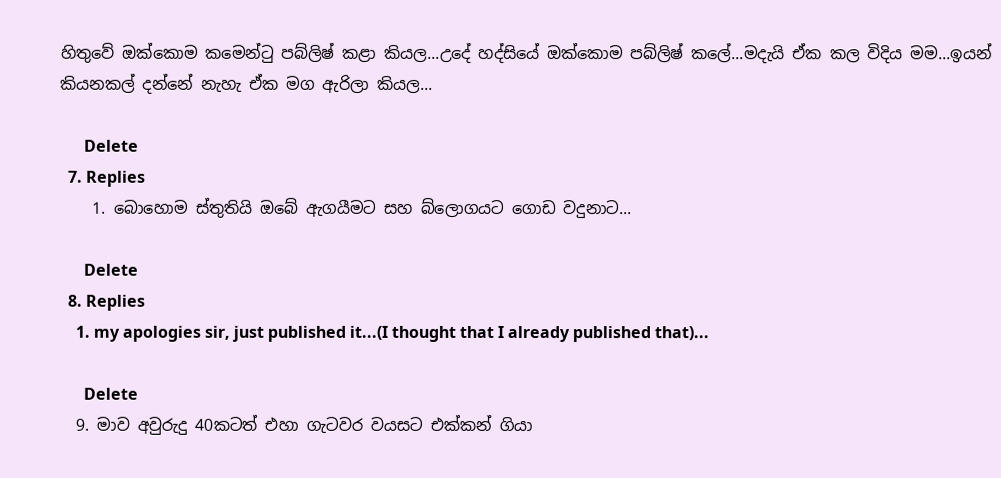හිතුවේ ඔක්කොම කමෙන්ටු පබ්ලිෂ් කළා කියල...උදේ හද්සියේ ඔක්කොම පබ්ලිෂ් කලේ...මදැයි ඒක කල විදිය මම...ඉයන් කියනකල් දන්නේ නැහැ ඒක මග ඇරිලා කියල...

      Delete
  7. Replies
    1. බොහොම ස්තුතියි ඔබේ ඇගයීමට සහ බ්ලොගයට ගොඩ වදුනාට...

      Delete
  8. Replies
    1. my apologies sir, just published it...(I thought that I already published that)...

      Delete
  9. මාව අවුරුදු 40කටත් එහා ගැටවර වයසට එක්කන් ගියා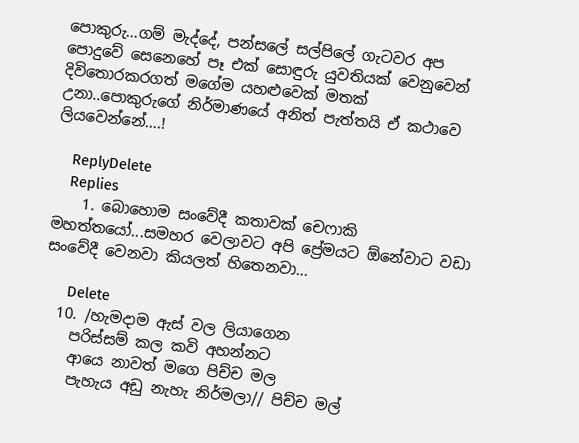පොකුරු...ගම් මැද්දේ, පන්සලේ සල්පිලේ ගැටවර අප පොදුවේ සෙනෙහේ පෑ එක් සොඳුරු යුවතියක් වෙනුවෙන් දිවිතොරකරගත් මගේම යහළුවෙක් මතක් උනා..පොකුරුගේ නිර්මාණයේ අනිත් පැත්තයි ඒ කථාවෙ ලියවෙන්නේ....!

    ReplyDelete
    Replies
    1. බොහොම සංවේදී කතාවක් චෙෆාකි මහත්තයෝ...සමහර වෙලාවට අපි ප්‍රේමයට ඕනේවාට වඩා සංවේදී වෙනවා කියලත් හිතෙනවා...

      Delete
  10. /හැමදාම ඇස් වල ලියාගෙන
    පරිස්සම් කල කවි අහන්නට
    ආයෙ නාවත් මගෙ පිච්ච මල
    පැහැය අඩු නැහැ නිර්මලා// පිච්ච මල්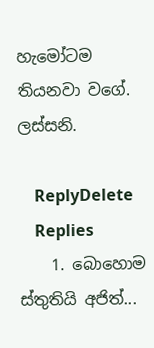හැමෝටම තියනවා වගේ. ලස්සනි.

    ReplyDelete
    Replies
    1. බොහොම ස්තුතියි අජිත්...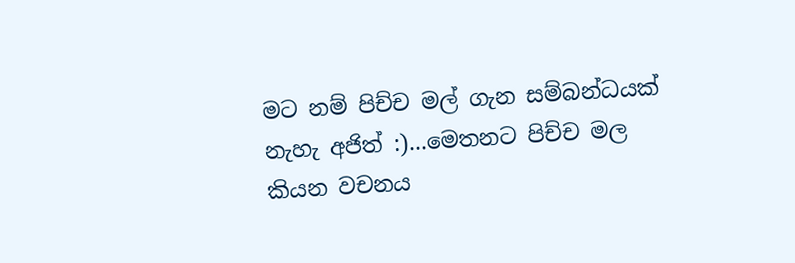මට නම් පිච්ච මල් ගැන සම්බන්ධයක් නැහැ අජිත් :)...මෙතනට පිච්ච මල කියන වචනය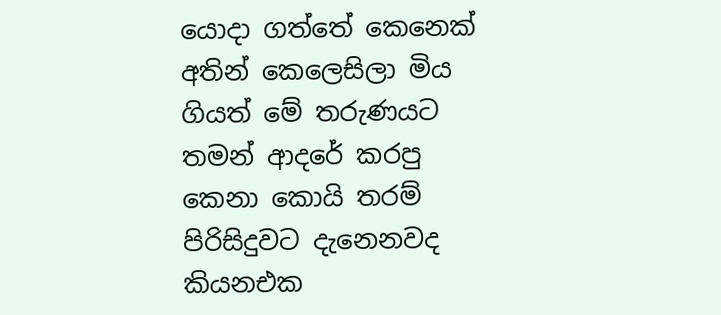යොදා ගත්තේ කෙනෙක් අතින් කෙලෙසිලා මිය ගියත් මේ තරුණයට තමන් ආදරේ කරපු කෙනා කොයි තරම් පිරිසිදුවට දැනෙනවද කියනඑක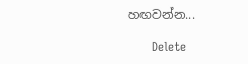හඟවන්න...

      Delete